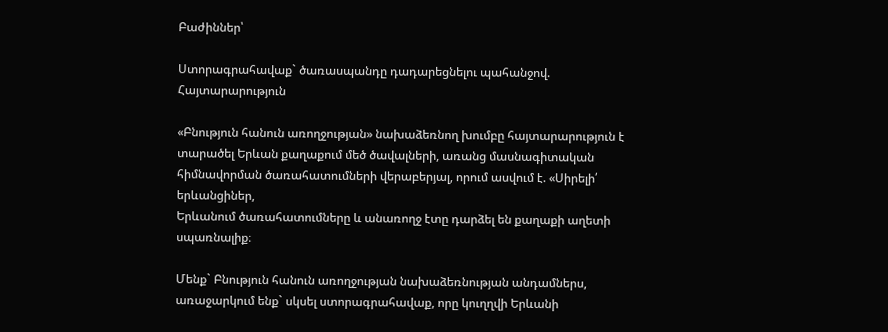Բաժիններ՝

Ստորագրահավաք` ծառասպանդը դադարեցնելու պահանջով. Հայտարարություն

«Բնություն հանուն առողջության» նախաձեռնող խումբը հայտարարություն է տարածել Երևան քաղաքում մեծ ծավալների, առանց մասնագիտական հիմնավորման ծառահատումների վերաբերյալ, որում ասվում է. «Սիրելի՛ երևանցիներ,
Երևանում ծառահատումները և անառողջ էտը դարձել են քաղաքի աղետի սպառնալիք։

Մենք` Բնություն հանուն առողջության նախաձեռնության անդամներս, առաջարկում ենք` սկսել ստորագրահավաք, որը կուղղվի Երևանի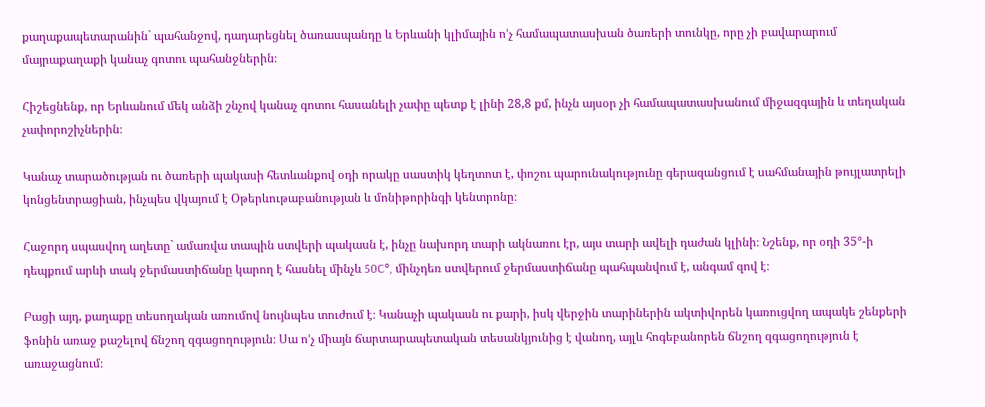քաղաքապետարանին` պահանջով, դադարեցնել ծառասպանդը և Երևանի կլիմային ո’չ համապատասխան ծառերի տունկը, որը չի բավարարում մայրաքաղաքի կանաչ գոտու պահանջներին։

Հիշեցնենք, որ Երևանում մեկ անձի շնչով կանաչ գոտու հասանելի չափը պետք է լինի 28,8 քմ, ինչն այսօր չի համապատասխանում միջազգային և տեղական չափորոշիչներին։

Կանաչ տարածության ու ծառերի պակասի հետևանքով օդի որակը սաստիկ կեղտոտ է, փոշու պարունակությունը գերազանցում է սահմանային թույլատրելի կոնցենտրացիան, ինչպես վկայում է Օթերևութաբանության և մոնիթորինգի կենտրոնը։

Հաջորդ սպասվող աղետը` ամառվա տապին ստվերի պակասն է, ինչը նախորդ տարի ակնառու էր, այս տարի ավելի դաժան կլինի։ Նշենք, որ օդի 35°-ի դեպքում արևի տակ ջերմաստիճանը կարող է հասնել մինչև 50C°, մինչդեռ ստվերում ջերմաստիճանը պահպանվում է, անգամ զով է։

Բացի այդ, քաղաքը տեսողական առումով նույնպես տուժում է։ Կանաչի պակասն ու քարի, իսկ վերջին տարիներին ակտիվորեն կառուցվող ապակե շենքերի ֆոնին առաջ քաշելով ճնշող զգացողություն։ Սա ո’չ միայն ճարտարապետական տեսանկյունից է վանող, այլև հոգեբանորեն ճնշող զգացողություն է առաջացնում։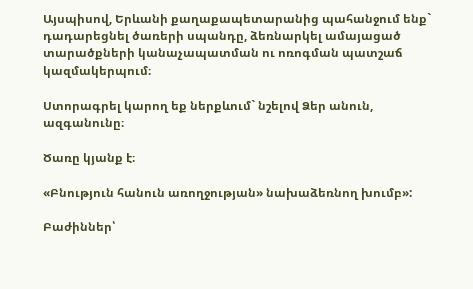Այսպիսով, Երևանի քաղաքապետարանից պահանջում ենք` դադարեցնել ծառերի սպանդը, ձեռնարկել ամայացած տարածքների կանաչապատման ու ոռոգման պատշաճ կազմակերպում։

Ստորագրել կարող եք ներքևում` նշելով Ձեր անուն, ազգանունը։

Ծառը կյանք է։

«Բնություն հանուն առողջության» նախաձեռնող խումբ»:

Բաժիններ՝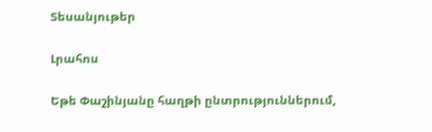Տեսանյութեր

Լրահոս

Եթե Փաշինյանը հաղթի ընտրություններում,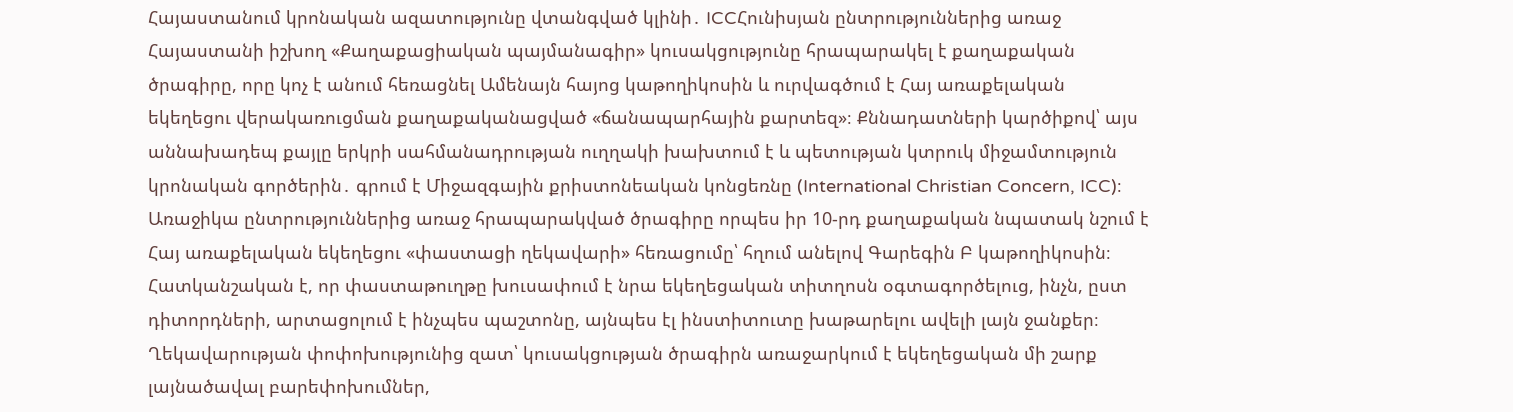Հայաստանում կրոնական ազատությունը վտանգված կլինի․ ICCՀունիսյան ընտրություններից առաջ Հայաստանի իշխող «Քաղաքացիական պայմանագիր» կուսակցությունը հրապարակել է քաղաքական ծրագիրը, որը կոչ է անում հեռացնել Ամենայն հայոց կաթողիկոսին և ուրվագծում է Հայ առաքելական եկեղեցու վերակառուցման քաղաքականացված «ճանապարհային քարտեզ»։ Քննադատների կարծիքով՝ այս աննախադեպ քայլը երկրի սահմանադրության ուղղակի խախտում է և պետության կտրուկ միջամտություն կրոնական գործերին․ գրում է Միջազգային քրիստոնեական կոնցեռնը (International Christian Concern, ICC)։ Առաջիկա ընտրություններից առաջ հրապարակված ծրագիրը որպես իր 10-րդ քաղաքական նպատակ նշում է Հայ առաքելական եկեղեցու «փաստացի ղեկավարի» հեռացումը՝ հղում անելով Գարեգին Բ կաթողիկոսին։ Հատկանշական է, որ փաստաթուղթը խուսափում է նրա եկեղեցական տիտղոսն օգտագործելուց, ինչն, ըստ դիտորդների, արտացոլում է ինչպես պաշտոնը, այնպես էլ ինստիտուտը խաթարելու ավելի լայն ջանքեր։ Ղեկավարության փոփոխությունից զատ՝ կուսակցության ծրագիրն առաջարկում է եկեղեցական մի շարք լայնածավալ բարեփոխումներ,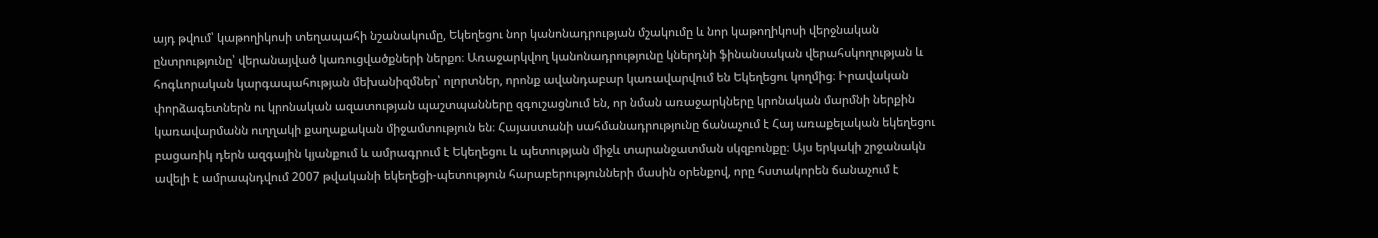այդ թվում՝ կաթողիկոսի տեղապահի նշանակումը, Եկեղեցու նոր կանոնադրության մշակումը և նոր կաթողիկոսի վերջնական ընտրությունը՝ վերանայված կառուցվածքների ներքո։ Առաջարկվող կանոնադրությունը կներդնի ֆինանսական վերահսկողության և հոգևորական կարգապահության մեխանիզմներ՝ ոլորտներ, որոնք ավանդաբար կառավարվում են Եկեղեցու կողմից։ Իրավական փորձագետներն ու կրոնական ազատության պաշտպանները զգուշացնում են, որ նման առաջարկները կրոնական մարմնի ներքին կառավարմանն ուղղակի քաղաքական միջամտություն են։ Հայաստանի սահմանադրությունը ճանաչում է Հայ առաքելական եկեղեցու բացառիկ դերն ազգային կյանքում և ամրագրում է Եկեղեցու և պետության միջև տարանջատման սկզբունքը։ Այս երկակի շրջանակն ավելի է ամրապնդվում 2007 թվականի եկեղեցի-պետություն հարաբերությունների մասին օրենքով, որը հստակորեն ճանաչում է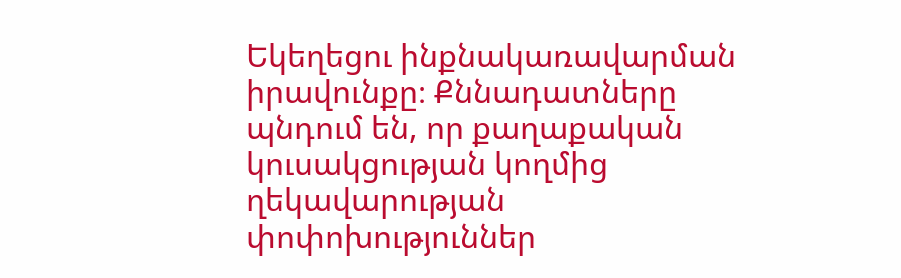Եկեղեցու ինքնակառավարման իրավունքը։ Քննադատները պնդում են, որ քաղաքական կուսակցության կողմից ղեկավարության փոփոխություններ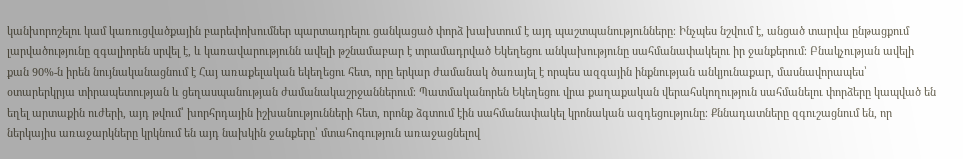կանխորոշելու կամ կառուցվածքային բարեփոխումներ պարտադրելու ցանկացած փորձ խախտում է այդ պաշտպանությունները։ Ինչպես նշվում է, անցած տարվա ընթացքում լարվածությունը զգալիորեն սրվել է, և կառավարությունն ավելի թշնամաբար է տրամադրված Եկեղեցու անկախությունը սահմանափակելու իր ջանքերում։ Բնակչության ավելի քան 90%-ն իրեն նույնականացնում է Հայ առաքելական եկեղեցու հետ, որը երկար ժամանակ ծառայել է որպես ազգային ինքնության անկյունաքար, մասնավորապես՝ օտարերկրյա տիրապետության և ցեղասպանության ժամանակաշրջաններում։ Պատմականորեն Եկեղեցու վրա քաղաքական վերահսկողություն սահմանելու փորձերը կապված են եղել արտաքին ուժերի, այդ թվում՝ խորհրդային իշխանությունների հետ, որոնք ձգտում էին սահմանափակել կրոնական ազդեցությունը։ Քննադատները զգուշացնում են, որ ներկայիս առաջարկները կրկնում են այդ նախկին ջանքերը՝ մտահոգություն առաջացնելով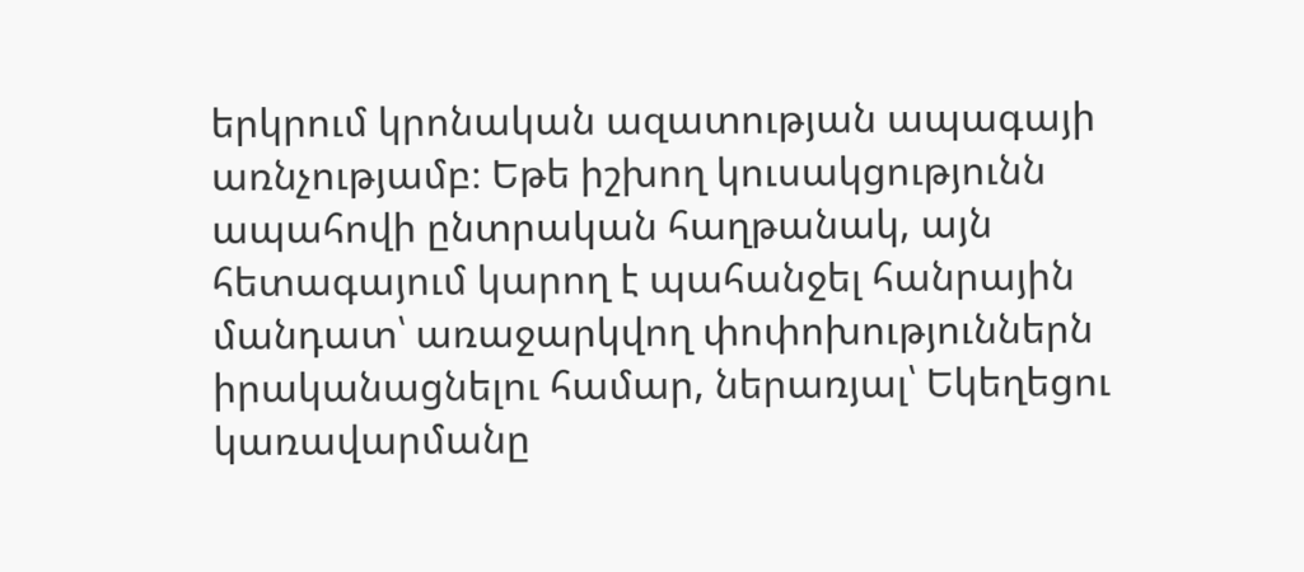երկրում կրոնական ազատության ապագայի առնչությամբ։ Եթե իշխող կուսակցությունն ապահովի ընտրական հաղթանակ, այն հետագայում կարող է պահանջել հանրային մանդատ՝ առաջարկվող փոփոխություններն իրականացնելու համար, ներառյալ՝ Եկեղեցու կառավարմանը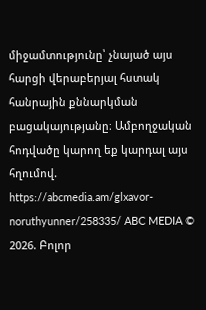միջամտությունը՝ չնայած այս հարցի վերաբերյալ հստակ հանրային քննարկման բացակայությանը։ Ամբողջական հոդվածը կարող եք կարդալ այս հղումով. https://abcmedia.am/glxavor-noruthyunner/258335/ ABC MEDIA © 2026. Բոլոր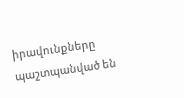իրավունքները պաշտպանված են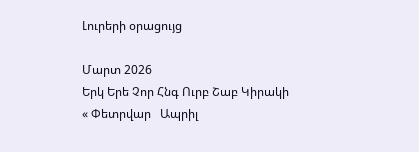Լուրերի օրացույց

Մարտ 2026
Երկ Երե Չոր Հնգ Ուրբ Շաբ Կիրակի
« Փետրվար   Ապրիլ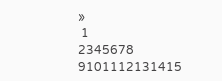»
 1
2345678
9101112131415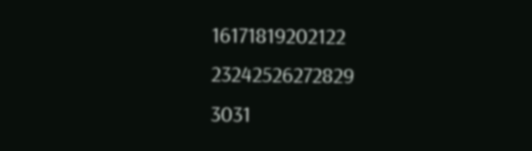16171819202122
23242526272829
3031